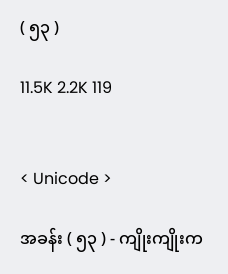( ၅၃ )

11.5K 2.2K 119


< Unicode >

အခန်း ( ၅၃ ) - ကျိုးကျိုးက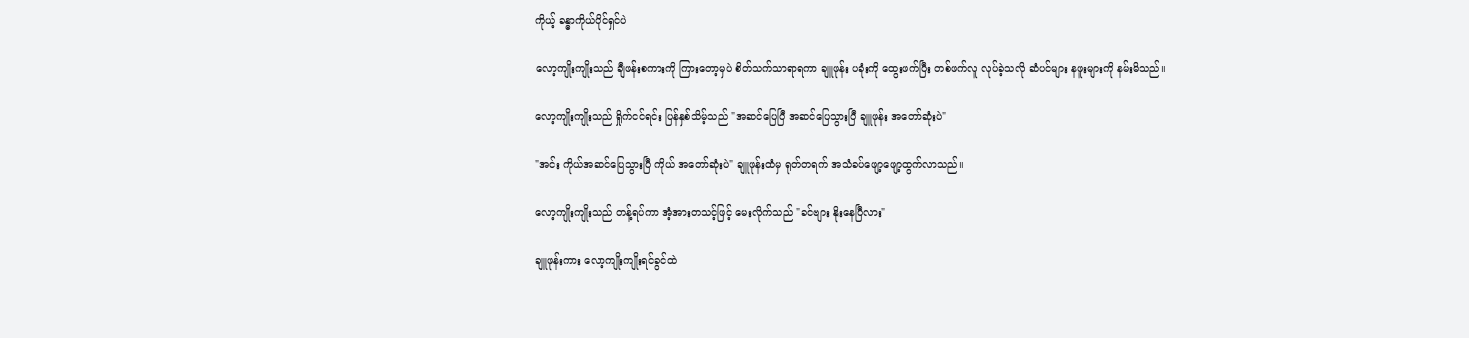ကိုယ့် ခန္ဓာကိုယ်ပိုင်ရှင်ပဲ

လော့ကျိုးကျိုးသည် ချီဖန်းစကားကို ကြားတော့မှပဲ စိတ်သက်သာရာရကာ ချူဖုန်း ပခုံးကို ထွေးဖက်ပြီး တစ်ဖက်လူ လုပ်ခဲ့သလို ဆံပင်များ နဖူးများကို နမ်းမိသည်။

လော့ကျိုးကျိုးသည် ရှိုက်ငင်ရင်း ပြန်နှစ်သိမ့်သည် "အဆင်ပြေပြီ အဆင်ပြေသွားပြီ ချူဖုန်း အတော်ဆုံးပဲ"

"အင်း ကိုယ်အဆင်ပြေသွားပြီ ကိုယ် အတော်ဆုံးပဲ" ချူဖုန်းထံမှ ရုတ်တရက် အသံခပ်ဖျော့ဖျော့ထွက်လာသည်။

လော့ကျိုးကျိုးသည် တန့်ရပ်ကာ အံ့အားတသင့်ဖြင့် မေးလိုက်သည် "ခင်ဗျား နိုးနေပြီလား"

ချူဖုန်းကား လော့ကျိုးကျိုးရင်ခွင်ထဲ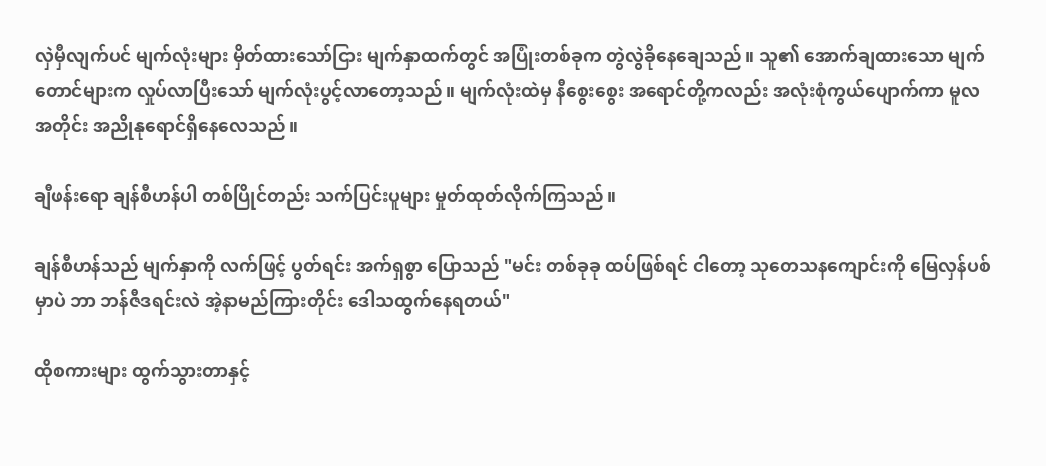လှဲမှီလျက်ပင် မျက်လုံးများ မှိတ်ထားသော်ငြား မျက်နှာထက်တွင် အပြုံးတစ်ခုက တွဲလွဲခိုနေချေသည်။ သူ၏ အောက်ချထားသော မျက်တောင်များက လှုပ်လာပြီးသော် မျက်လုံးပွင့်လာတော့သည်။ မျက်လုံးထဲမှ နီစွေးစွေး အရောင်တို့ကလည်း အလုံးစုံကွယ်ပျောက်ကာ မူလအတိုင်း အညိုနုရောင်ရှိနေလေသည်။

ချီဖန်းရော ချန်စီဟန်ပါ တစ်ပြိုင်တည်း သက်ပြင်းပူများ မှုတ်ထုတ်လိုက်ကြသည်။

ချန်စီဟန်သည် မျက်နှာကို လက်ဖြင့် ပွတ်ရင်း အက်ရှစွာ ပြောသည် "မင်း တစ်ခုခု ထပ်ဖြစ်ရင် ငါတော့ သုတေသနကျောင်းကို မြေလှန်ပစ်မှာပဲ ဘာ ဘန်ဇီဒရင်းလဲ အဲ့နာမည်ကြားတိုင်း ဒေါသထွက်နေရတယ်"

ထိုစကားများ ထွက်သွားတာနှင့်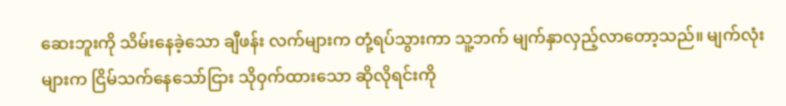ဆေးဘူးကို သိမ်းနေခဲ့သော ချီဖန်း လက်များက တုံ့ရပ်သွားကာ သူ့ဘက် မျက်နှာလှည့်လာတော့သည်။ မျက်လုံးများက ငြိမ်သက်နေသော်ငြား သိုဝှက်ထားသော ဆိုလိုရင်းကို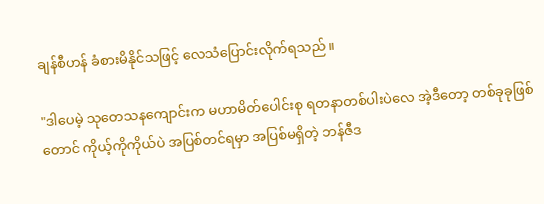ချန်စီဟန် ခံစားမိနိုင်သဖြင့် လေသံပြောင်းလိုက်ရသည်။

"ဒါပေမဲ့ သုတေသနကျောင်းက မဟာမိတ်ပေါင်းစု ရတနာတစ်ပါးပဲလေ အဲ့ဒီတော့ တစ်ခုခုဖြစ်တောင် ကိုယ့်ကိုကိုယ်ပဲ အပြစ်တင်ရမှာ အပြစ်မရှိတဲ့ ဘန်ဇီဒ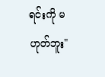ရင်းကို မဟုတ်ဘူး"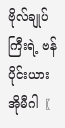ဗိုလ်ချုပ်ကြီးရဲ့ ဗန်ပိုင်းယားအိုမီဂါ〖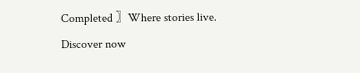Completed 〗Where stories live. Discover now